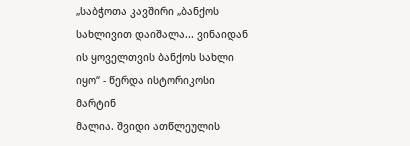„საბჭოთა კავშირი „ბანქოს სახლივით დაიშალა... ვინაიდან ის ყოველთვის ბანქოს სახლი იყო“ - წერდა ისტორიკოსი მარტინ
მალია. შვიდი ათწლეულის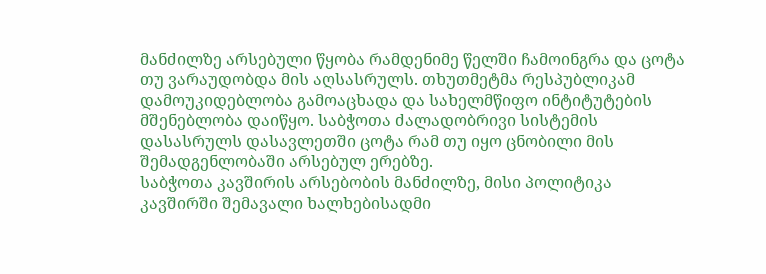მანძილზე არსებული წყობა რამდენიმე წელში ჩამოინგრა და ცოტა თუ ვარაუდობდა მის აღსასრულს. თხუთმეტმა რესპუბლიკამ დამოუკიდებლობა გამოაცხადა და სახელმწიფო ინტიტუტების მშენებლობა დაიწყო. საბჭოთა ძალადობრივი სისტემის დასასრულს დასავლეთში ცოტა რამ თუ იყო ცნობილი მის შემადგენლობაში არსებულ ერებზე.
საბჭოთა კავშირის არსებობის მანძილზე, მისი პოლიტიკა კავშირში შემავალი ხალხებისადმი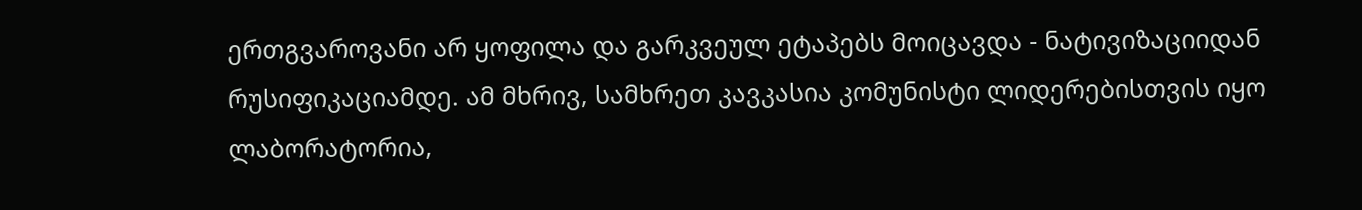ერთგვაროვანი არ ყოფილა და გარკვეულ ეტაპებს მოიცავდა - ნატივიზაციიდან რუსიფიკაციამდე. ამ მხრივ, სამხრეთ კავკასია კომუნისტი ლიდერებისთვის იყო ლაბორატორია,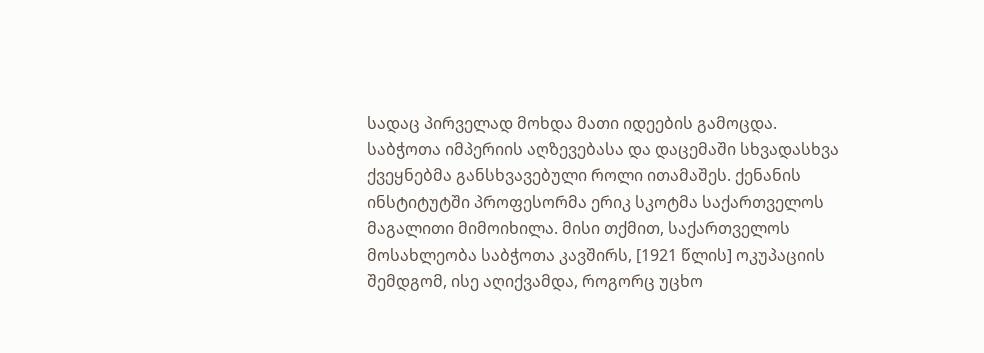სადაც პირველად მოხდა მათი იდეების გამოცდა.
საბჭოთა იმპერიის აღზევებასა და დაცემაში სხვადასხვა ქვეყნებმა განსხვავებული როლი ითამაშეს. ქენანის ინსტიტუტში პროფესორმა ერიკ სკოტმა საქართველოს მაგალითი მიმოიხილა. მისი თქმით, საქართველოს მოსახლეობა საბჭოთა კავშირს, [1921 წლის] ოკუპაციის შემდგომ, ისე აღიქვამდა, როგორც უცხო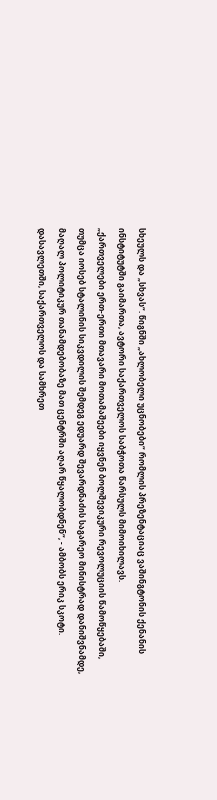სხეულს და „სხვას“. წიგნში „ახლობელი უცნობები“ რომლის პრეზენტაციაც ვაშინგტონის ქენანის ინსტიტუტში გაიმართა, ავტორი საქართველოს საბჭოთა წარსულს მიმოიხილავს.
„ქართველები ერთ-ერთი მთავარი მოთამაშეები იყვნენ ბოლშევიკური რევოლუციის წამოწყებაში, თუმცა იოსებ სტალინის სიკვდილის შემდეგ ედუარდ შევარდნაძის საგარეო მინისტრად დანიშვნამდე, მაღალ პოლიტიკურ თანამდებობაზე მათ ცენტრში აღარ წყალობდნენ“, - ამბობს ერიკ სკოტი.
დასავლეთში, საქართველოს და სამხრეთ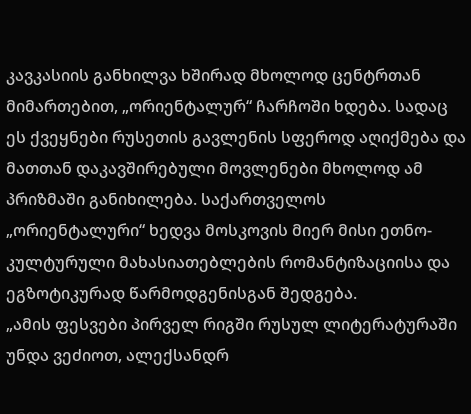კავკასიის განხილვა ხშირად მხოლოდ ცენტრთან მიმართებით, „ორიენტალურ“ ჩარჩოში ხდება. სადაც ეს ქვეყნები რუსეთის გავლენის სფეროდ აღიქმება და მათთან დაკავშირებული მოვლენები მხოლოდ ამ პრიზმაში განიხილება. საქართველოს „ორიენტალური“ ხედვა მოსკოვის მიერ მისი ეთნო-კულტურული მახასიათებლების რომანტიზაციისა და ეგზოტიკურად წარმოდგენისგან შედგება.
„ამის ფესვები პირველ რიგში რუსულ ლიტერატურაში უნდა ვეძიოთ, ალექსანდრ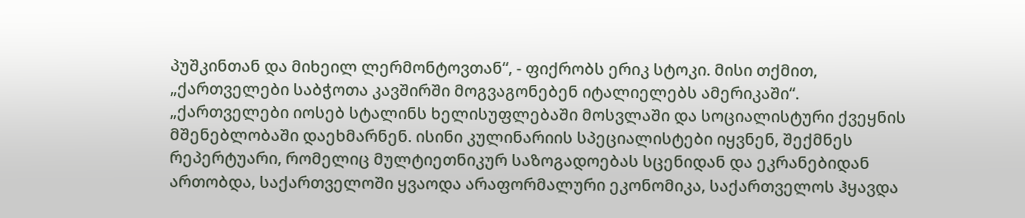პუშკინთან და მიხეილ ლერმონტოვთან“, - ფიქრობს ერიკ სტოკი. მისი თქმით, „ქართველები საბჭოთა კავშირში მოგვაგონებენ იტალიელებს ამერიკაში“.
„ქართველები იოსებ სტალინს ხელისუფლებაში მოსვლაში და სოციალისტური ქვეყნის მშენებლობაში დაეხმარნენ. ისინი კულინარიის სპეციალისტები იყვნენ, შექმნეს რეპერტუარი, რომელიც მულტიეთნიკურ საზოგადოებას სცენიდან და ეკრანებიდან ართობდა, საქართველოში ყვაოდა არაფორმალური ეკონომიკა, საქართველოს ჰყავდა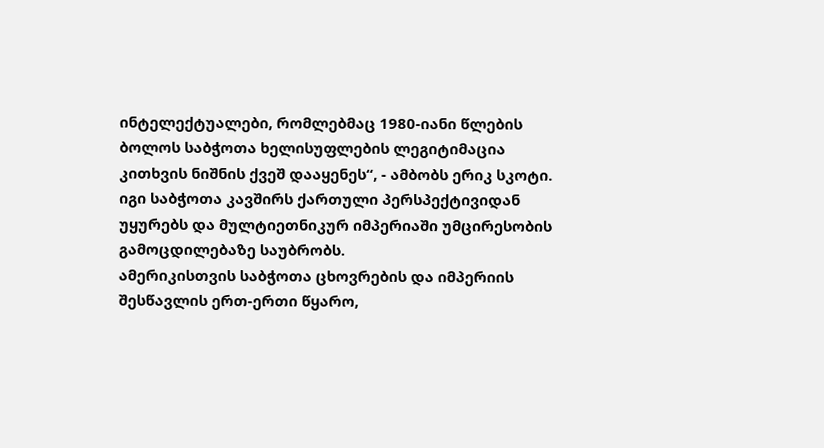ინტელექტუალები, რომლებმაც 1980-იანი წლების ბოლოს საბჭოთა ხელისუფლების ლეგიტიმაცია კითხვის ნიშნის ქვეშ დააყენეს“, - ამბობს ერიკ სკოტი. იგი საბჭოთა კავშირს ქართული პერსპექტივიდან უყურებს და მულტიეთნიკურ იმპერიაში უმცირესობის გამოცდილებაზე საუბრობს.
ამერიკისთვის საბჭოთა ცხოვრების და იმპერიის შესწავლის ერთ-ერთი წყარო,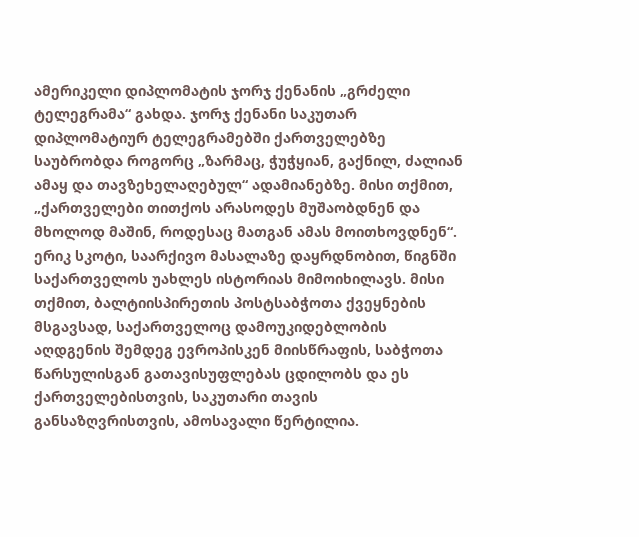ამერიკელი დიპლომატის ჯორჯ ქენანის „გრძელი ტელეგრამა“ გახდა. ჯორჯ ქენანი საკუთარ დიპლომატიურ ტელეგრამებში ქართველებზე საუბრობდა როგორც „ზარმაც, ჭუჭყიან, გაქნილ, ძალიან ამაყ და თავზეხელაღებულ“ ადამიანებზე. მისი თქმით, „ქართველები თითქოს არასოდეს მუშაობდნენ და მხოლოდ მაშინ, როდესაც მათგან ამას მოითხოვდნენ“.
ერიკ სკოტი, საარქივო მასალაზე დაყრდნობით, წიგნში საქართველოს უახლეს ისტორიას მიმოიხილავს. მისი თქმით, ბალტიისპირეთის პოსტსაბჭოთა ქვეყნების მსგავსად, საქართველოც დამოუკიდებლობის აღდგენის შემდეგ ევროპისკენ მიისწრაფის, საბჭოთა წარსულისგან გათავისუფლებას ცდილობს და ეს ქართველებისთვის, საკუთარი თავის განსაზღვრისთვის, ამოსავალი წერტილია.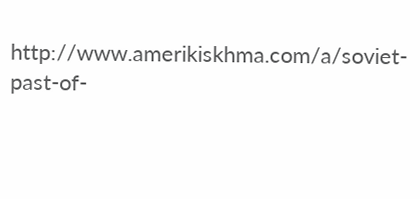http://www.amerikiskhma.com/a/soviet-past-of-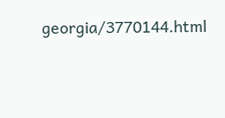georgia/3770144.html